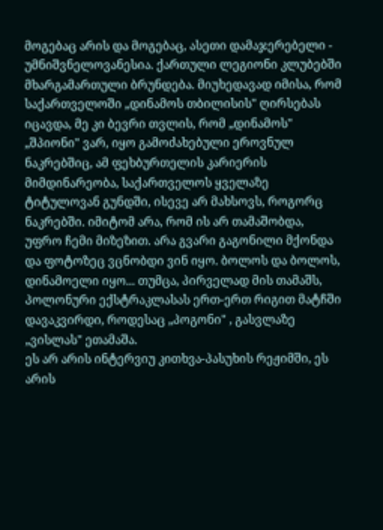მოგებაც არის და მოგებაც, ასეთი დამაჯერებელი - უმნიშვნელოვანესია. ქართული ლეგიონი კლუბებში მხარგამართული ბრუნდება. მიუხედავად იმისა, რომ საქართველოში „დინამოს თბილისის" ღირსებას იცავდა, მე კი ბევრი თვლის, რომ „დინამოს" „შპიონი" ვარ, იყო გამოძახებული ეროვნულ ნაკრებშიც, ამ ფეხბურთელის კარიერის მიმდინარეობა, საქართველოს ყველაზე ტიტულოვან გუნდში, ისევე არ მახსოვს, როგორც ნაკრებში. იმიტომ არა, რომ ის არ თამაშობდა, უფრო ჩემი მიზეზით. არა გვარი გაგონილი მქონდა და ფოტოზეც ვცნობდი ვინ იყო. ბოლოს და ბოლოს, დინამოელი იყო... თუმცა, პირველად მის თამაშს, პოლონური ექსტრაკლასას ერთ-ერთ რიგით მატჩში დავაკვირდი, როდესაც „პოგონი" , გასვლაზე „ვისლას" ეთამაშა.
ეს არ არის ინტერვიუ კითხვა-პასუხის რეჟიმში, ეს არის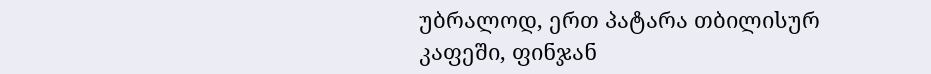უბრალოდ, ერთ პატარა თბილისურ კაფეში, ფინჯან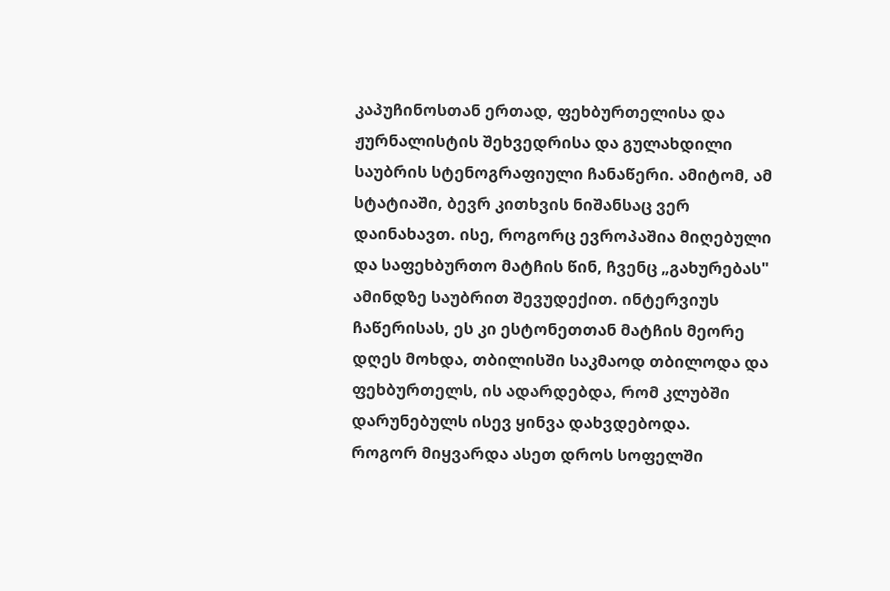კაპუჩინოსთან ერთად, ფეხბურთელისა და ჟურნალისტის შეხვედრისა და გულახდილი საუბრის სტენოგრაფიული ჩანაწერი. ამიტომ, ამ სტატიაში, ბევრ კითხვის ნიშანსაც ვერ დაინახავთ. ისე, როგორც ევროპაშია მიღებული და საფეხბურთო მატჩის წინ, ჩვენც „გახურებას" ამინდზე საუბრით შევუდექით. ინტერვიუს ჩაწერისას, ეს კი ესტონეთთან მატჩის მეორე დღეს მოხდა, თბილისში საკმაოდ თბილოდა და ფეხბურთელს, ის ადარდებდა, რომ კლუბში დარუნებულს ისევ ყინვა დახვდებოდა.
როგორ მიყვარდა ასეთ დროს სოფელში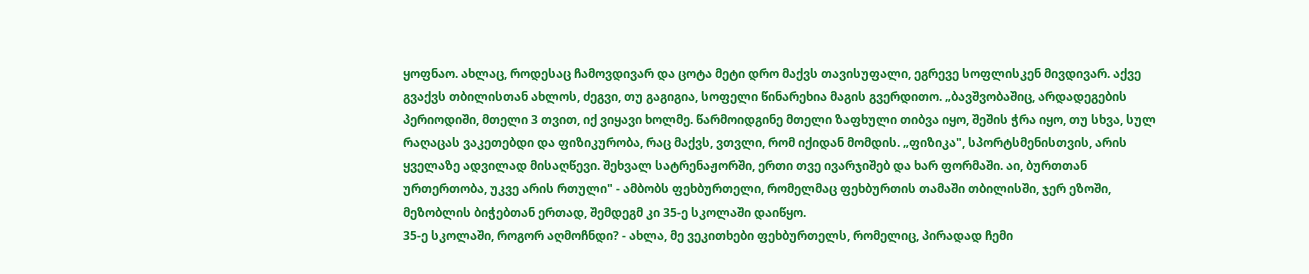ყოფნაო. ახლაც, როდესაც ჩამოვდივარ და ცოტა მეტი დრო მაქვს თავისუფალი, ეგრევე სოფლისკენ მივდივარ. აქვე გვაქვს თბილისთან ახლოს, ძეგვი, თუ გაგიგია, სოფელი წინარეხია მაგის გვერდითო. „ბავშვობაშიც, არდადეგების პერიოდიში, მთელი 3 თვით, იქ ვიყავი ხოლმე. წარმოიდგინე მთელი ზაფხული თიბვა იყო, შეშის ჭრა იყო, თუ სხვა, სულ რაღაცას ვაკეთებდი და ფიზიკურობა, რაც მაქვს, ვთვლი, რომ იქიდან მომდის. „ფიზიკა", სპორტსმენისთვის, არის ყველაზე ადვილად მისაღწევი. შეხვალ სატრენაჟორში, ერთი თვე ივარჯიშებ და ხარ ფორმაში. აი, ბურთთან ურთერთობა, უკვე არის რთული" - ამბობს ფეხბურთელი, რომელმაც ფეხბურთის თამაში თბილისში, ჯერ ეზოში, მეზობლის ბიჭებთან ერთად, შემდეგმ კი 35-ე სკოლაში დაიწყო.
35-ე სკოლაში, როგორ აღმოჩნდი? - ახლა, მე ვეკითხები ფეხბურთელს, რომელიც, პირადად ჩემი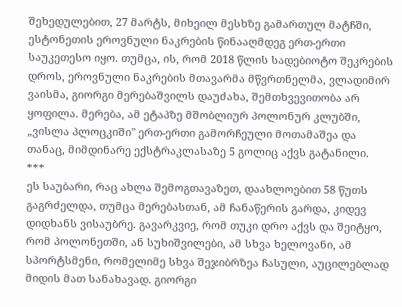შეხედულებით, 27 მარტს, მიხეილ მესხზე გამართულ მატჩში, ესტონეთის ეროვნული ნაკრების წინააღმდეგ ერთ-ერთი საუკეთესო იყო. თუმცა, ის, რომ 2018 წლის სადებიოტო შეკრების დროს, ეროვნული ნაკრების მთავარმა მწვრთნელმა, ვლადიმირ ვაისმა, გიორგი მერებაშვილს დაუძახა, შემთხვევითობა არ ყოფილა. მერება, ამ ეტაპზე მშობლიურ პოლონურ კლუბში, „ვისლა პლოცკიში" ერთ-ერთი გამორჩეული მოთამაშეა და თანაც, მიმდინარე ექსტრაკლასაზე 5 გოლიც აქვს გატანილი.
***
ეს საუბარი, რაც ახლა შემოგთავაზეთ, დაახლოებით 58 წუთს გაგრძელდა, თუმცა მერებასთან, ამ ჩანაწერის გარდა, კიდევ დიდხანს ვისაუბრე. გავარკვიე, რომ თუკი დრო აქვს და შეიტყო, რომ პოლონეთში, ან სუხიშვილები, ამ სხვა ხელოვანი, ამ სპორტსმენი, რომელიმე სხვა შეჯიბრზეა ჩასული, აუცილებლად მიდის მათ სანახავად. გიორგი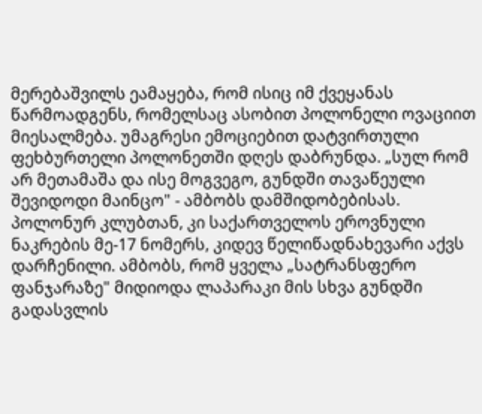მერებაშვილს ეამაყება, რომ ისიც იმ ქვეყანას წარმოადგენს, რომელსაც ასობით პოლონელი ოვაციით მიესალმება. უმაგრესი ემოციებით დატვირთული ფეხბურთელი პოლონეთში დღეს დაბრუნდა. „სულ რომ არ მეთამაშა და ისე მოგვეგო, გუნდში თავაწეული შევიდოდი მაინცო" - ამბობს დამშიდობებისას. პოლონურ კლუბთან, კი საქართველოს ეროვნული ნაკრების მე-17 ნომერს, კიდევ წელიწადნახევარი აქვს დარჩენილი. ამბობს, რომ ყველა „სატრანსფერო ფანჯარაზე" მიდიოდა ლაპარაკი მის სხვა გუნდში გადასვლის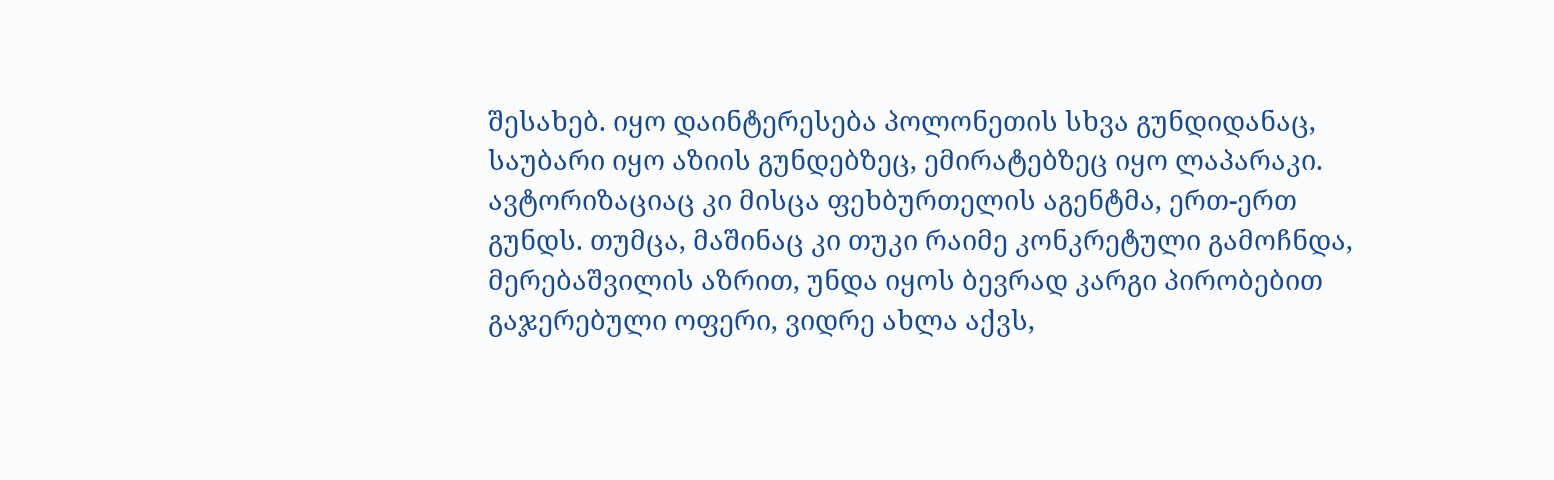შესახებ. იყო დაინტერესება პოლონეთის სხვა გუნდიდანაც, საუბარი იყო აზიის გუნდებზეც, ემირატებზეც იყო ლაპარაკი. ავტორიზაციაც კი მისცა ფეხბურთელის აგენტმა, ერთ-ერთ გუნდს. თუმცა, მაშინაც კი თუკი რაიმე კონკრეტული გამოჩნდა, მერებაშვილის აზრით, უნდა იყოს ბევრად კარგი პირობებით გაჯერებული ოფერი, ვიდრე ახლა აქვს,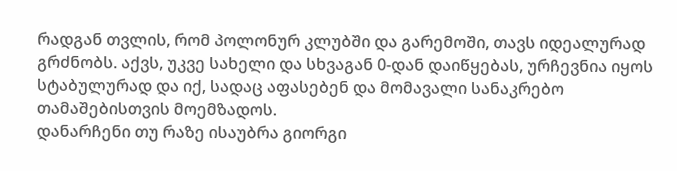რადგან თვლის, რომ პოლონურ კლუბში და გარემოში, თავს იდეალურად გრძნობს. აქვს, უკვე სახელი და სხვაგან 0-დან დაიწყებას, ურჩევნია იყოს სტაბულურად და იქ, სადაც აფასებენ და მომავალი სანაკრებო თამაშებისთვის მოემზადოს.
დანარჩენი თუ რაზე ისაუბრა გიორგი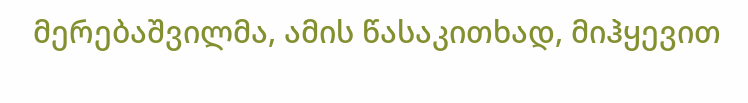მერებაშვილმა, ამის წასაკითხად, მიჰყევით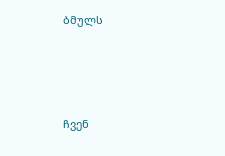ბმულს





ჩვენ